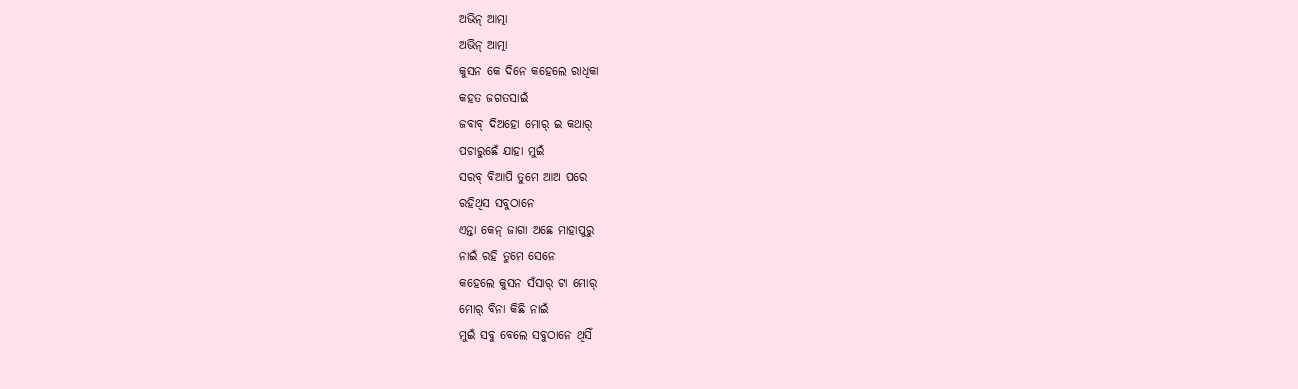ଅଭିନ୍ ଆତ୍ମା
ଅଭିନ୍ ଆତ୍ମା
କୁସନ କେ ଦିନେ କହେଲେ ରାଧିକା
କହତ ଜଗତସାଇଁ
ଜବାବ୍ ଦିଅହୋ ମୋର୍ ଇ କଥାର୍
ପଚାରୁଛେଁ ଯାହା ମୁଇଁ
ସରବ୍ ବିଆପି ତୁମେ ଆଅ ପରେ
ରହିଥିସ ସବୁଠାନେ
ଏନ୍ତା କେନ୍ ଜାଗା ଅଛେ ମାହାପୁରୁ
ନାଇଁ ରହି ତୁମେ ସେନେ
କହେଲେ କୁସନ ସଁସାର୍ ଟା ମୋର୍
ମୋର୍ ବିନା କିଛି ନାଇଁ
ମୁଇଁ ସବୁ ବେଲେ ସବୁଠାନେ ଥିସିଁ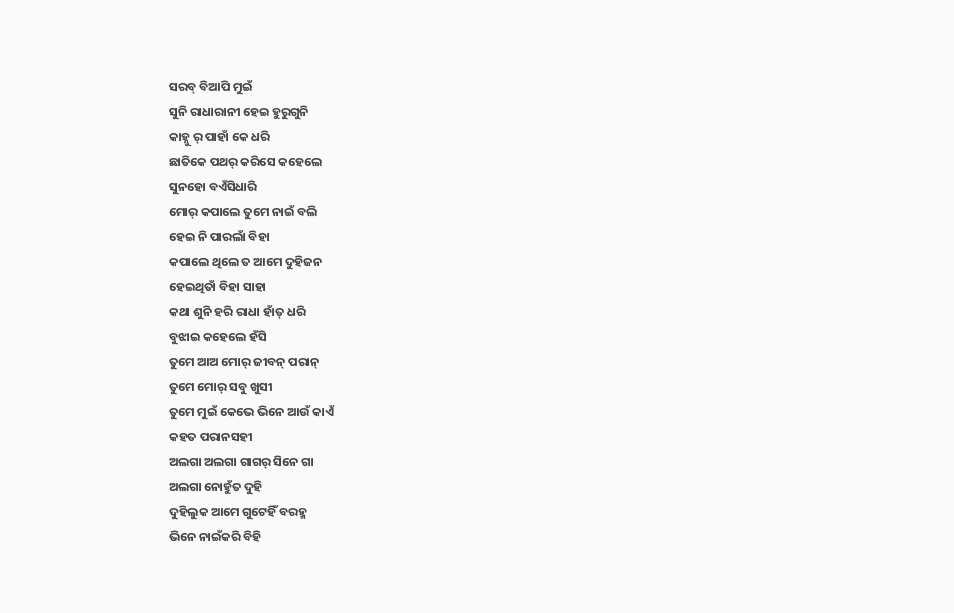ସରବ୍ ବିଆପି ମୁଇଁ
ସୁନି ରାଧାରାନୀ ହେଇ ହୁରୁଗୁନି
କାହ୍ନୁ ର୍ ପାହାଁ କେ ଧରି
ଛାତିକେ ପଥର୍ କରିସେ କହେଲେ
ସୁନହୋ ବଏଁସିଧାରି
ମୋର୍ କପାଲେ ତୁମେ ନାଇଁ ବଲି
ହେଇ ନି ପାରଲାଁ ବିହା
କପାଲେ ଥିଲେ ତ ଆମେ ଦୁହିଜନ
ହେଇଥିତାଁ ବିହା ସାହା
କଥା ଶୁନି ହରି ରାଧା ହାଁତ୍ ଧରି
ବୁଝାଇ କହେଲେ ହଁସି
ତୁମେ ଆଅ ମୋର୍ ଜୀବନ୍ ପରାନ୍
ତୁମେ ମୋର୍ ସବୁ ଖୁସୀ
ତୁମେ ମୁଇଁ କେଭେ ଭିନେ ଆଉଁ କାଏଁ
କହତ ପରାନସହୀ
ଅଲଗା ଅଲଗା ଗାଗର୍ ସିନେ ଗା
ଅଲଗା ନୋହୁଁତ ଦୁହି
ଦୁହିଲୁକ ଆମେ ଗୁଟେହିଁ ବରହ୍ମ
ଭିନେ ନାଇଁକରି ବିହି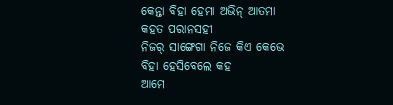କେନ୍ତା ବିହା ହେମା ଅଭିନ୍ ଆତମା
କହତ ପରାନସହୀ
ନିଜର୍ ସାଙ୍ଗେଗା ନିଜେ କିଏ କେଭେ
ବିହା ହେସିବେଲେ କହ
ଆମେ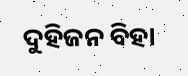ଦୁହିଜନ ବିହା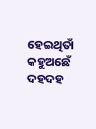ହେଇଥିତାଁ
କହୁଅଛେଁ ଦହଦହ